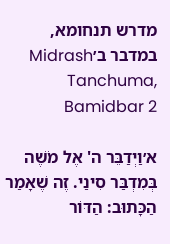מדרש תנחומא, במדבר ב׳Midrash Tanchuma, Bamidbar 2

א׳וַיְדַבֵּר ה' אֶל מֹשֶׁה בְּמִדְבַּר סִינַי. זֶה שֶׁאָמַר הַכָּתוּב: הַדּוֹר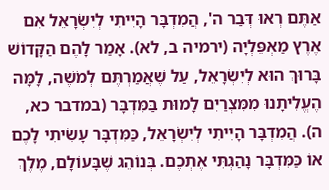אַתֶּם רְאוּ דְּבַר ה', הֲמִדְבָּר הָיִיתִי לְיִשְׂרָאֵל אִם אֶרֶץ מַאְפֵּלְיָה (ירמיה ב, לא). אָמַר לָהֶם הַקָּדוֹשׁ בָּרוּךְ הוּא לְיִשְׂרָאֵל, עַל שֶׁאֲמַרְתֶּם לְמֹשֶׁה, לָמָּה הֶעֱלִיתָנוּ מִמִּצְרַיִם לָמוּת בַּמִּדְבָּר (במדבר כא, ה). הֲמִדְבָּר הָיִיתִי לְיִשְׂרָאֵל, כַּמִּדְבָּר עָשִׂיתִי לָכֶם אוֹ כַּמִּדְבָּר נָהַגְתִּי אֶתְכֶם. בְּנוֹהֵג שֶׁבָּעוֹלָם, מֶלֶךְ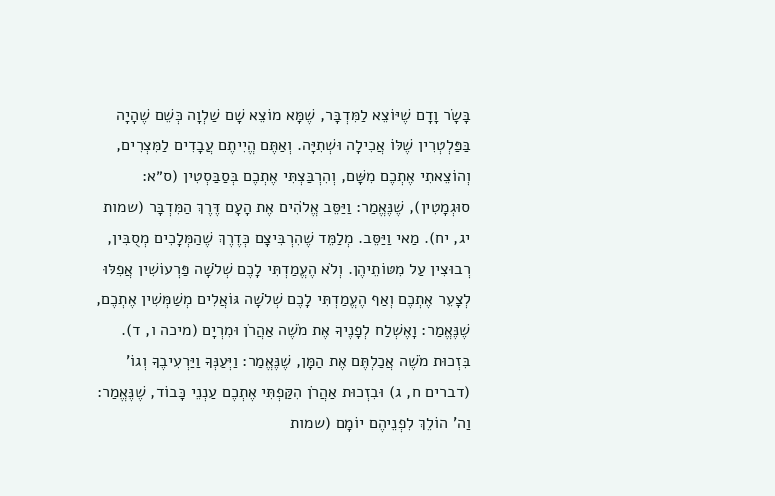בָּשָׂר וָדָם שֶׁיּוֹצֵא לַמִּדְבָּר, שֶׁמָּא מוֹצֵא שָׁם שַׁלְוָה כְּשֵׁם שֶׁהָיָה בַּפַּלְטְרִין שֶׁלּוֹ אֲכִילָה וּשְׁתִיָּה. וְאַתֶּם הֱיִיתֶם עֲבָדִים לַמִּצְרִים, וְהוֹצֵאתִי אֶתְכֶם מִשָּׁם, וְהִרְבַּצְתִּי אֶתְכֶם בְּסַבַּסְטִין (ס״א: סוּגְמָטִין), שֶׁנֶּאֱמַר: וַיַּסֵּב אֱלֹהִים אֶת הָעָם דֶּרֶךְ הַמִּדְבָּר (שמות יג, יח). מַאי וַיַּסֵּב. מְלַמֵּד שֶׁהִרְבִּיצָם כְּדֶרֶךְ שֶׁהַמְּלָכִים מְסֻבִּין, רְבוּצִין עַל מִטּוֹתֵיהֶן. וְלֹא הֶעֱמַדְתִּי לָכֶם שְׁלֹשָׁה פַּרְעוֹשִׁין אֲפִלּוּ לְצָעֵר אֶתְכֶם וְאַף הֶעֱמַדְתִּי לָכֶם שְׁלֹשָׁה גּוֹאֲלִים מְשַׁמְּשִׁין אֶתְכֶם, שֶׁנֶּאֱמַר: וָאֶשְׁלַח לְפָנֶיךָ אֶת מֹשֶׁה אַהֲרֹן וּמִרְיָם (מיכה ו, ד). בִּזְכוּת מֹשֶׁה אֲכַלְתֶּם אֶת הַמָּן, שֶׁנֶּאֱמַר: וַיְּעַנְּךָ וַיַּרְעִיבֶךָ וְגוֹ' (דברים ח, ג) וּבִזְכוּת אַהֲרֹן הִקַּפְתִּי אֶתְכֶם עַנְנֵי כָּבוֹד, שֶׁנֶּאֱמַר: וַה' הוֹלֵךְ לִפְנֵיהֶם יוֹמָם (שמות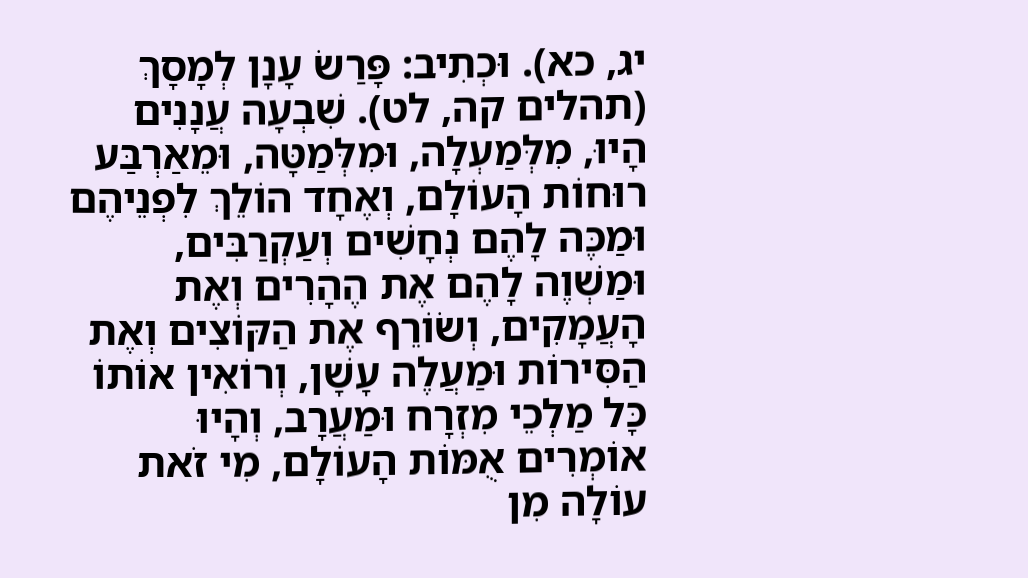יג, כא). וּכְתִיב: פָּרַשׂ עָנָן לְמָסָךְ (תהלים קה, לט). שִׁבְעָה עֲנָנִים הָיוּ, מִלְּמַעְלָה, וּמִלְּמַטָּה, וּמֵאַרְבַּע רוּחוֹת הָעוֹלָם, וְאֶחָד הוֹלֵךְ לִפְנֵיהֶם וּמַכֶּה לָהֶם נְחָשִׁים וְעַקְרַבִּים, וּמַשְׁוֶה לָהֶם אֶת הֶהָרִים וְאֶת הָעֲמָקִים, וְשׂוֹרֵף אֶת הַקּוֹצִים וְאֶת הַסִּירוֹת וּמַעֲלֶה עָשָׁן, וְרוֹאִין אוֹתוֹ כָּל מַלְכֵי מִזְרָח וּמַעֲרָב, וְהָיוּ אוֹמְרִים אֻמּוֹת הָעוֹלָם, מִי זֹאת עוֹלָה מִן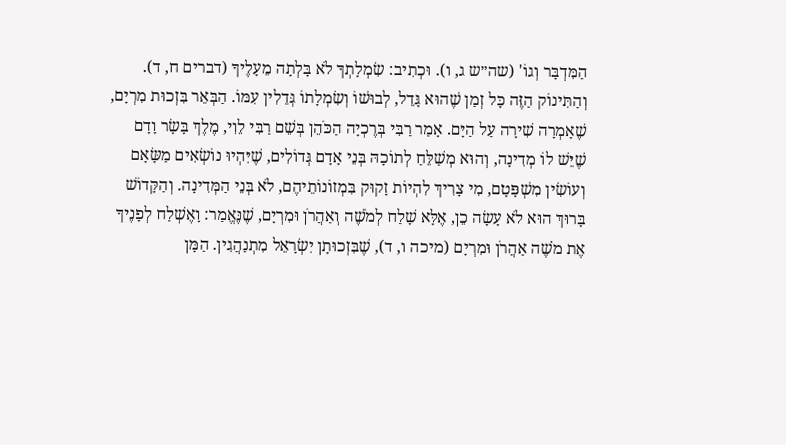הַמִּדְבָּר וְגוֹ' (שה״ש ג, ו). וּכְתִיב: שִׂמְלָתְךָ לֹא בָּלְתָה מֵעָלֶיךָ (דברים ח, ד). וְהַתִּינוֹק הַזֶּה כָּל זְמַן שֶׁהוּא גָּדֵל, לְבוּשׁוֹ וְשִׂמְלָתוֹ גְּדֵלִין עִמּוֹ. הַבְּאֵר בִּזְכוּת מִרְיָם, שֶׁאָמְרָה שִׁירָה עַל הַיָּם. אָמַר רַבִּי בְּרֶכְיָה הַכֹּהֵן בְּשֵׁם רַבִּי לֵוִי, מֶלֶךְ בָּשָׂר וָדָם שֶׁיֵּשׁ לוֹ מְדִינָה, וְהוּא מְשַׁלֵּחַ לְתוֹכָהּ בְּנֵי אָדָם גְּדוֹלִים, שֶׁיִּהְיוּ נוֹשְׂאִים מַשָּׂאָם וְעוֹשִׂין מִשְׁפָּטָם, מִי צָרִיךְ לִהְיוֹת זָקוּק בִּמְזוֹנוֹתֵיהֶם, לֹא בְּנֵי הַמְּדִינָה. וְהַקָּדוֹשׁ בָּרוּךְ הוּא לֹא עָשָׂה כֵן, אֶלָּא שָׁלַח לְמֹשֶׁה וְאַהֲרֹן וּמִרְיָם, שֶׁנֶּאֱמַר: וָאֶשְׁלַח לְפָנֶיךָ אֶת מֹשֶׁה אַהֲרֹן וּמִרְיָם (מיכה ו, ד), שֶׁבִּזְכוּתָן יִשְׂרָאֵל מִתְנַהֲגִין. הַמָּן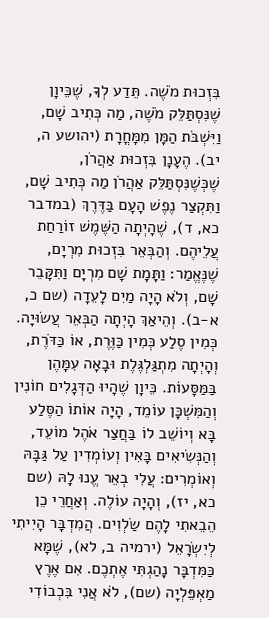בִּזְכוּת מֹשֶׁה. תֵּדַע לְךָ, שֶׁכֵּיוָן שֶׁנִּסְתַּלֵּק מֹשֶׁה, מַה כְּתִיב שָׁם, וַיִּשְׁבֹּת הַמָּן מִמָּחֳרָת (יהושע ה, יב). הֶעָנָן בִּזְכוּת אַהֲרֹן, שֶׁכְּשֶׁנִּסְתַּלֵּק אַהֲרֹן מַה כְּתִיב שָׁם, וַתִּקְצַר נֶפֶשׁ הָעָם בַּדֶּרֶךְ (במדבר כא, ד), שֶׁהָיְתָה הַשֶּׁמֶשׁ זוֹרַחַת עֲלֵיהֶם. וְהַבְּאֵר בִּזְכוּת מִרְיָם, שֶׁנֶּאֱמַר: וַתָּמָת שָׁם מִרְיָם וַתִּקָּבֵר שָׁם, וְלֹא הָיָה מַיִם לָעֵדָה (שם כ, א-ב). וְהֵיאַךְ הָיְתָה הַבְּאֵר עֲשׂוּיָה. כְּמִין סֶלַע כְּמִין כַּוֶּרֶת, אוֹ כַּדֹּרֶת, וְהָיְתָה מִתְגַּלְגֶּלֶת וּבָאָה עִמָּהֶן בַּמַּסָּעוֹת. כֵּיוָן שֶׁהָיוּ הַדְּגָלִים חוֹנִין וְהַמִּשְׁכָּן עוֹמֵד, הָיָה אוֹתוֹ הַסֶּלַע בָּא וְיוֹשֵׁב לוֹ בַּחֲצַר אֹהֶל מוֹעֵד, וְהַנְּשִׂיאִים בָּאִין וְעוֹמְדִין עַל גַּבָּהּ וְאוֹמְרִים: עֲלִי בְאֵר עֱנוּ לָהּ (שם כא, יז), וְהָיָה עוֹלֶה. וְאַחֲרֵי כֵן הֵבֵאתִי לָהֶם שַׂלְוִים. הֲמִדְבָּר הָיִיתִי לְיִשְׂרָאֵל (ירמיה ב, לא), שֶׁמָּא כַּמִּדְבָּר נָהַגְתִּי אֶתְכֶם. אִם אֶרֶץ מַאְפֵּלְיָה (שם), לֹא אֲנִי בִּכְבוֹדִי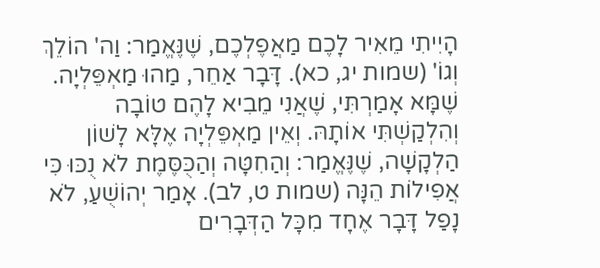הָיִיתִי מֵאִיר לָכֶם מַאֲפֶלְכֶם, שֶׁנֶּאֱמַר: וַה' הוֹלֵךְ וְגוֹ' (שמות יג, כא). דָּבָר אַחֵר, מַהוּ מַאְפֵּלְיָה. שֶׁמָּא אָמַרְתִּי, שֶׁאֲנִי מֵבִיא לָהֶם טוֹבָה וְהִלְקַשְׁתִּי אוֹתָהּ. וְאֵין מַאְפֵּלְיָה אֶלָּא לָשׁוֹן הַלְקָשָׁה, שֶׁנֶּאֱמַר: וְהַחִטָּה וְהַכֻּסֶּמֶת לֹא נֻכּוּ כִּי אֲפִילוֹת הֵנָּה (שמות ט, לב). אָמַר יְהוֹשֻׁעַ, לֹא נָפַל דָּבָר אֶחָד מִכָּל הַדְּבָרִים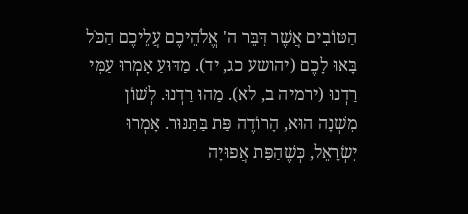הַטּוֹבִים אֲשֶׁר דִּבֵּר ה' אֱלֹהֵיכֶם עֲלֵיכֶם הַכֹּל בָּאוּ לָכֶם (יהושע כג, יד). מַדּוּעַ אָמְרוּ עַמִּי רַדְנוּ (ירמיה ב, לא). מַהוּ רַדְנוּ. לְשׁוֹן מִשְׁנָה הוּא, הָרוֹדֶה פַּת בַּתַּנּוּר. אָמְרוּ יִשְׂרָאֵל, כְּשֶׁהַפַּת אֲפוּיָה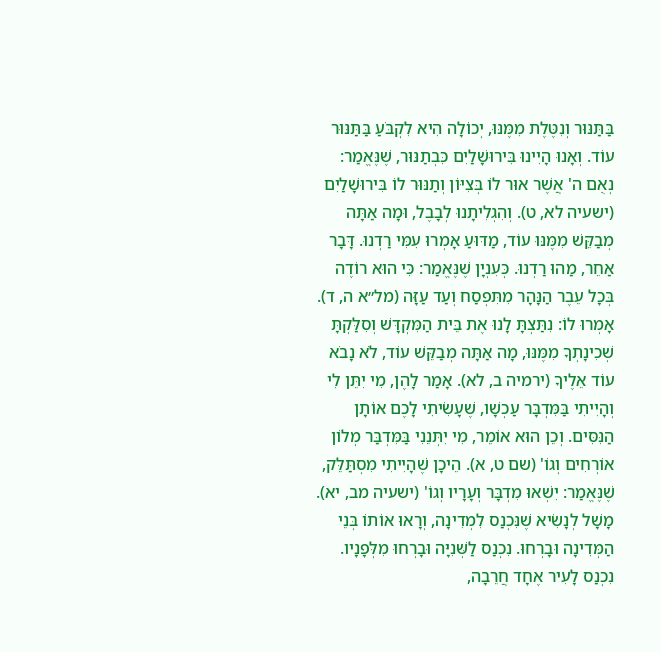בַּתַּנּוּר וְנִטֶּלֶת מִמֶּנּוּ, יְכוֹלָה הִיא לִקְבֹּעַ בַּתַּנּוּר עוֹד. וְאָנוּ הָיִינוּ בִּירוּשָׁלַיִם כִּבְתַנּוּר, שֶׁנֶּאֱמַר: נְאֻם ה' אֲשֶׁר אוּר לוֹ בְּצִיּוֹן וְתַנּוּר לוֹ בִּירוּשָׁלַיִם (ישעיה לא, ט). וְהִגְלִיתָנוּ לְבָבֶל, וּמָה אַתָּה מְבַקֵּשׁ מִמֶּנּוּ עוֹד, מַדּוּעַ אָמְרוּ עִמִּי רַדְנוּ. דָּבָר אַחֵר, מַהוּ רַדְנוּ. כְּעִנְיָן שֶׁנֶּאֱמַר: כִּי הוּא רוֹדֶה בְּכָל עֵבֶר הַנָּהָר מִתִּפְסַח וְעַד עַזָּה (מל״א ה, ד). אָמְרוּ לוֹ: נִתַּצְתָּ לָנוּ אֶת בֵּית הַמִּקְדָּשׁ וְסִלַּקְתָּ שְׁכִינָתְךָ מִמֶּנּוּ, מָה אַתָּה מְבַקֵּשׁ עוֹד, לֹא נָבֹא עוֹד אֵלֶיךָ (ירמיה ב, לא). אָמַר לָהֶן, מִי יִתֵּן לִי וְהָיִיתִי בַּמִּדְבָּר עַכְשָׁו, שֶׁעָשִׂיתִי לָכֶם אוֹתָן הַנִּסִּים. וְכֵן הוּא אוֹמֵר, מִי יִתְּנֵנִי בַּמִּדְבַּר מְלוֹן אוֹרְחִים וְגוֹ' (שם ט, א). הֵיכָן שֶׁהָיִיתִי מִסְתַּלֵּק, שֶׁנֶּאֱמַר: יִשְׁאוּ מִדְבָּר וְעָרָיו וְגוֹ' (ישעיה מב, יא). מָשָׁל לְנָשִׂיא שֶׁנִּכְנַס לִמְדִינָה, וְרָאוּ אוֹתוֹ בְּנֵי הַמְּדִינָה וּבָרְחוּ. נִכְנַס לַשְּׁנִיָּה וּבָרְחוּ מִלְּפָנָיו. נִכְנַס לָעִיר אֶחָד חֲרֵבָה,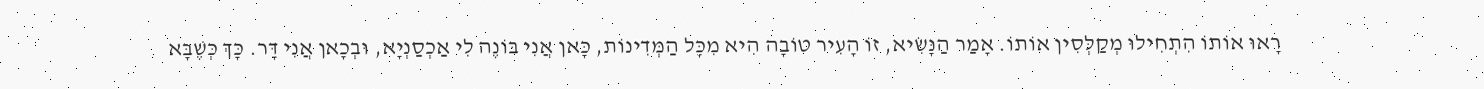רָאוּ אוֹתוֹ הִתְחִילוּ מְקַלְּסִין אוֹתוֹ. אָמַר הַנָּשִׂיא, זוֹ הָעִיר טוֹבָה הִיא מִכָּל הַמְּדִינוֹת, כָּאן אֲנִי בּוֹנֶה לִי אַכְסַנְיָא, וּבְכָאן אֲנִי דָּר. כָּךְ כְּשֶׁבָּא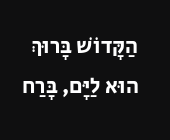הַקָּדוֹשׁ בָּרוּךְ הוּא לַיָּם, בָּרַח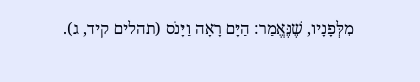מִלְּפָנָיו, שֶׁנֶּאֱמַר: הַיָּם רָאָה וַיָּנֹס (תהלים קיד, ג).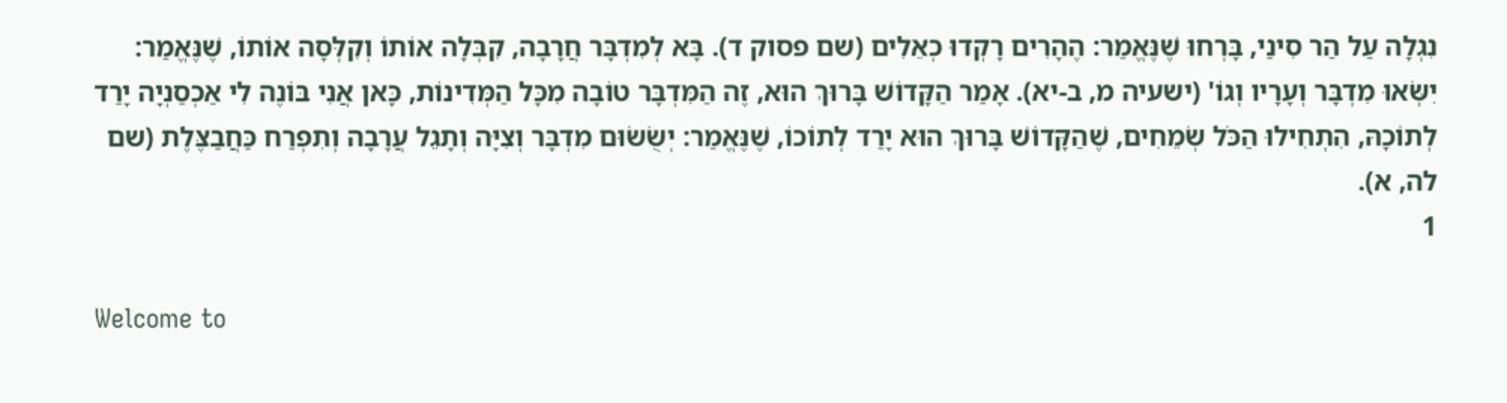נִגְלָה עַל הַר סִינַי, בָּרְחוּ שֶׁנֶּאֱמַר: הֶהָרִים רָקְדוּ כְאֵלִים (שם פסוק ד). בָּא לְמִדְבָּר חֲרָבָה, קִבְּלָה אוֹתוֹ וְקִלְּסָה אוֹתוֹ, שֶׁנֶּאֱמַר: יִשְּׂאוּ מִדְבָּר וְעָרָיו וְגוֹ' (ישעיה מ, ב-יא). אָמַר הַקָּדוֹשׁ בָּרוּךְ הוּא, זֶה הַמִּדְבָּר טוֹבָה מִכָּל הַמְּדִינוֹת, כָּאן אֲנִי בּוֹנֶה לִי אַכְסַנְיָה יָרַד לְתוֹכָהּ, הִתְחִילוּ הַכֹּל שְׂמֵחִים, שֶׁהַקָּדוֹשׁ בָּרוּךְ הוּא יָרַד לְתוֹכוֹ, שֶׁנֶּאֱמַר: יְשֻׂשׂוּם מִדְבָּר וְצִיָּה וְתָגֵל עֲרָבָה וְתִפְרַח כַּחֲבַצֶּלֶת (שם לה, א).
1

Welcome to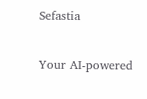Sefastia

Your AI-powered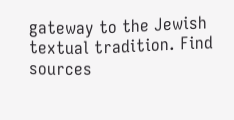gateway to the Jewish textual tradition. Find sources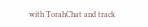with TorahChat and track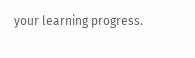your learning progress.